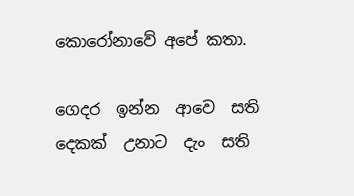කොරෝනාවේ අපේ කතා.

ගෙදර  ඉන්න  ආවෙ  සති  දෙකක්  උනාට  දැං  සති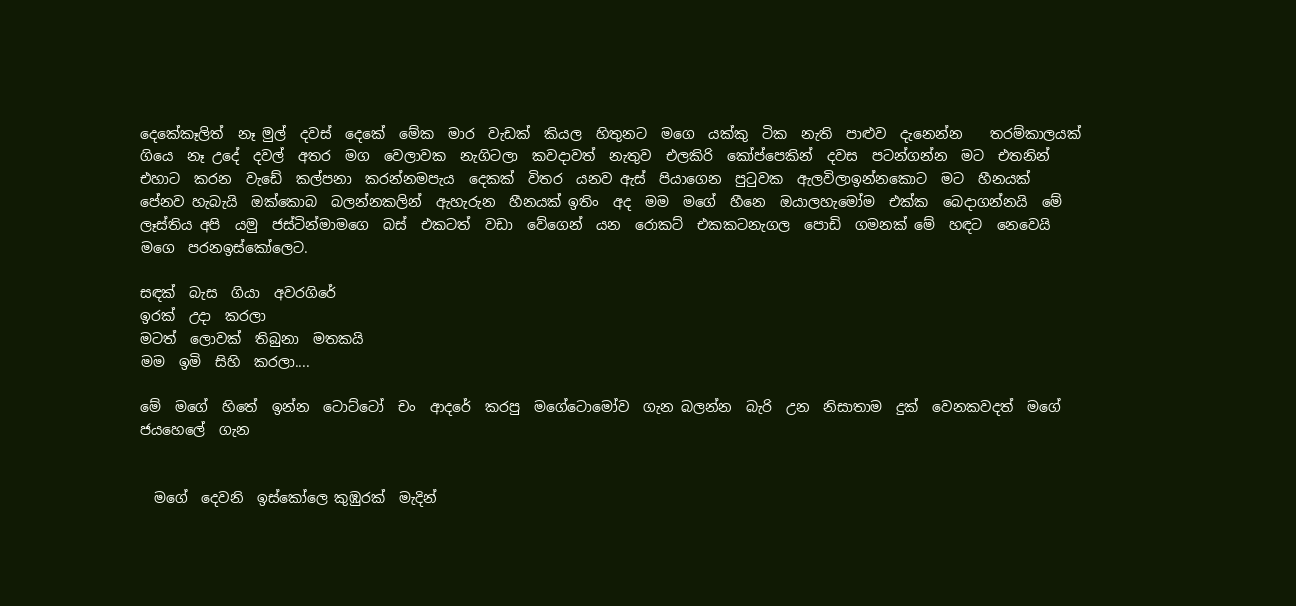දෙකේකෑලිත්  නෑ මුල්  දවස්  දෙකේ  මේක  මාර  වැඩක්  කියල  හිතුනට  මගෙ  යක්කු  ටික  නැති  පාළුව  දැනෙන්න    තරම්කාලයක්  ගියෙ  නෑ උදේ  දවල්  අතර  මග  වෙලාවක  නැගිටලා  කවදාවත්  නැතුව  එලකිරි  කෝප්පෙකින්  දවස  පටන්ගන්න  මට  එතනින්  එහාට  කරන  වැඩේ  කල්පනා  කරන්නමපැය  දෙකක්  විතර  යනව ඇස්  පියාගෙන  පුටුවක  ඇලවිලාඉන්නකොට  මට  හීනයක්  පේනව හැබැයි  ඔක්කොබ  බලන්නකලින්  ඇහැරුන  හීනයක් ඉතිං  අද  මම  මගේ  හීනෙ  ඔයාලහැමෝම  එක්ක  බෙදාගන්නයි  මේ  ලෑස්තිය අපි  යමු  ජස්ටින්මාමගෙ  බස්  එකටත්  වඩා  වේගෙන්  යන  රොකට්  එකකටනැගල  පොඩි  ගමනක් මේ  හඳට  නෙවෙයි මගෙ  පරනඉස්කෝලෙට.

සඳක්  බැස  ගියා  අවරගිරේ
ඉරක්  උදා  කරලා
මටත්  ලොවක්  තිබුනා  මතකයි
මම  ඉමි  සිහි  කරලා....

මේ  මගේ  හිතේ  ඉන්න  ටොට්ටෝ  චං  ආදරේ  කරපු  මගේටොමෝව  ගැන බලන්න  බැරි  උන  නිසාතාම  දුක්  වෙනකවදත්  මගේ  ජයහෙලේ  ගැන


  මගේ  දෙවනි  ඉස්කෝලෙ කුඹුරක්  මැදින්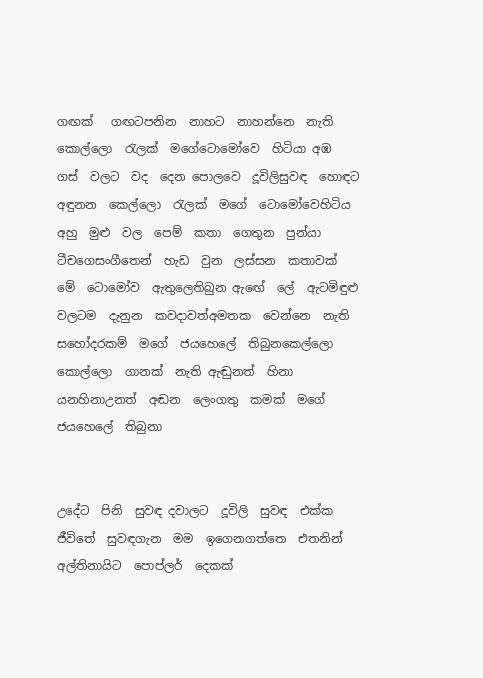ගඟක්   ගඟටපනින  නාහට  නාහන්නෙ  නැති  කොල්ලො  රැලක්  මගේටොමෝවෙ  හිටියා අඹ  ගස්  වලට  වද  දෙන පොලවෙ  දූවිලිසුවඳ  හොඳට  අඳුනන  කෙල්ලො  රැලක්  මගේ  ටොමෝවෙහිටිය අහු  මුළු  වල  පෙම්  කතා  ගෙතුන  පුන්යා  ටීචගෙසංගීතෙන්  හැඩ  වුන  ලස්සන  කතාවක්  මේ  ටොමෝව  ඇතුලෙතිබුන ඇඟේ  ලේ  ඇටමිඳුළු  වලටම  දැනුන  කවදාවත්අමතක  වෙන්නෙ  නැති  සහෝදරකම්  මගේ  ජයහෙලේ  තිබුනකෙල්ලො  කොල්ලො  ගානක්  නැති ඇඬුනත්  හිනා  යනහිනාඋනත්  අඬන  ලෙංගතු  කමක්  මගේ  ජයහෙලේ  තිබුනා


උදේට  පිනි  සුවඳ දවාලට  දූවිලි  සුවඳ  එක්ක  ජීවිතේ  සුවඳගැන  මම  ඉගෙනගත්තෙ  එතනින් අල්තිනායිට  පොප්ලර්  දෙකක්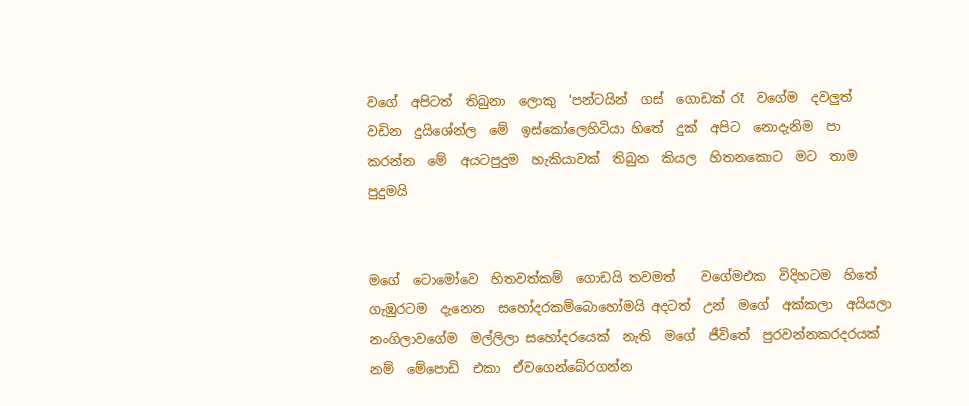වගේ  අපිටත්  තිබුනා  ලොකු  'පන්ටයින්  ගස්  ගොඩක් රෑ  වගේම  දවලුත්  වඩින  දුයිශේන්ල  මේ  ඉස්කෝලෙහිටියා හිතේ  දුක්  අපිට  නොදැනිම  පා  කරන්න  මේ  අයටපුදුම  හැකියාවක්  තිබුන  කියල  හිතනකොට  මට  තාම  පුදුමයි


මගේ  ටොමෝවෙ  හිතවත්කම්  ගොඩයි තවමත්    වගේමඑක  විදිහටම  හිතේ  ගැඹුරටම  දැනෙන  සහෝදරකම්බොහෝමයි අදටත්  උන්  මගේ  අක්කලා  අයියලා  නංගිලාවගේම  මල්ලිලා සහෝදරයෙක්  නැති  මගේ  ජීවිතේ  පුරවන්නකරදරයක්  නම්  මේපොඩි  එකා  ඒවගෙන්බේරගන්න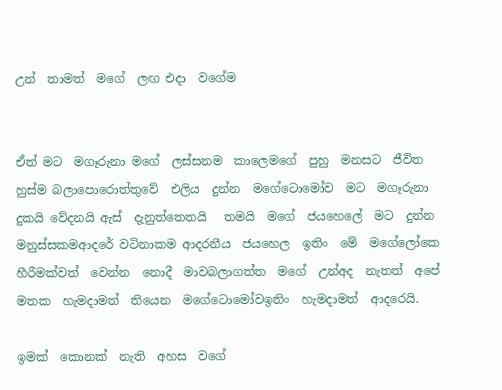උන්  තාමත්  මගේ  ලඟ එදා  වගේම


ඒත් මට  මගෑරුනා මගේ  ලස්සනම  කාලෙමගේ  පුහු  මනසට  ජීවිත  හුස්ම බලාපොරොත්තුවේ  එලිය  දුන්න  මගේටොමෝව  මට  මගෑරුනා දුකයි වේදනයි ඇස්  දැනුත්තෙතයි   තමයි  මගේ  ජයහෙලේ  මට  දුන්න  මනුස්සකමආදරේ වටිනාකම ආදරනීය  ජයහෙල  ඉතිං  මේ  මගේලෝකෙ හීරීමක්වත්  වෙන්න  නොදී  මාවබලාගත්ත  මගේ  උන්අද  නැතත්  අපේ  මතක  හැමදාමත්  තියෙන  මගේටොමෝවඉතිං  හැමදාමත්  ආදරෙයි.

ඉමක්  කොනක්  නැති  අහස  වගේ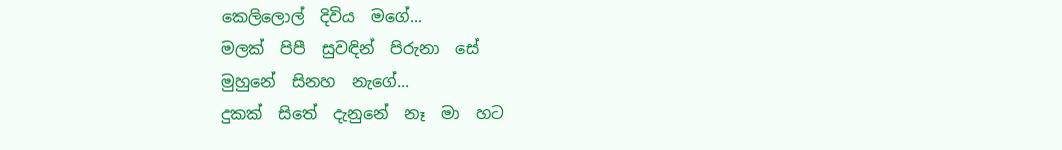කෙලිලොල්  දිවිය  මගේ...
මලක්  පිපී  සුවඳින්  පිරුනා  සේ
මුහුනේ  සිනහ  නැගේ...
දුකක්  සිතේ  දැනුනේ  නෑ  මා  හට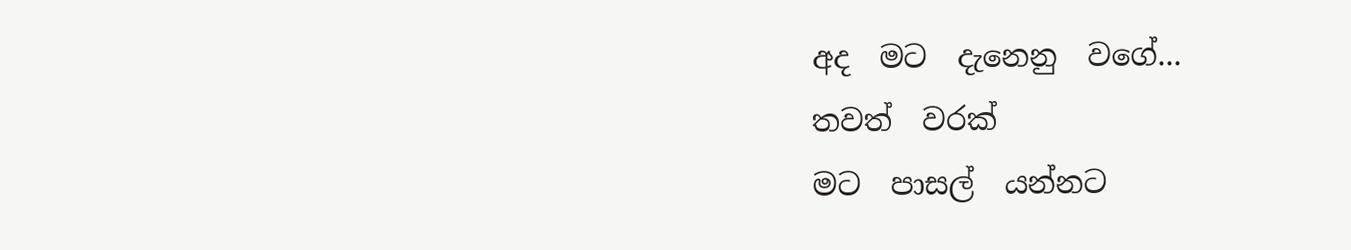අද  මට  දැනෙනු  වගේ...
තවත්  වරක්
මට  පාසල්  යන්නට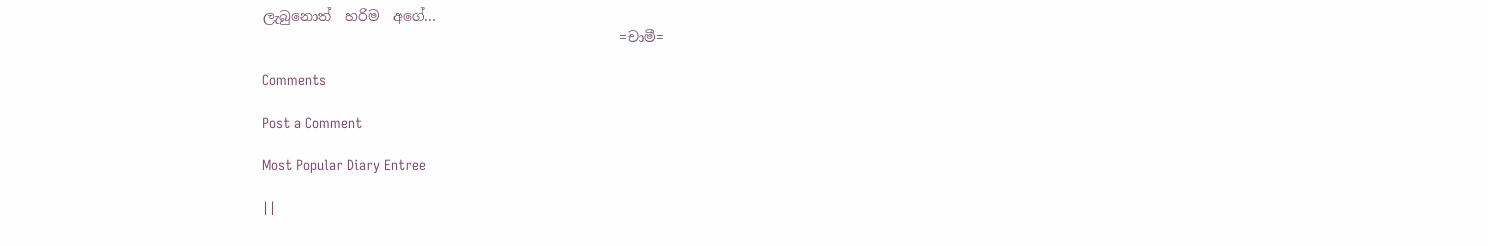ලැබුනොත්  හරිම  අගේ...
                                                   =චාමී=

Comments

Post a Comment

Most Popular Diary Entree

||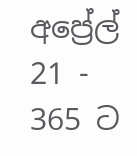අප්‍රේල් 21 - 365 ට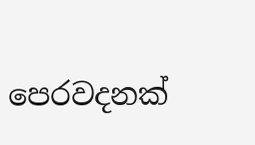පෙරවදනක්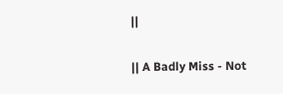||

|| A Badly Miss - Not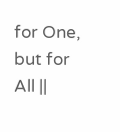for One, but for All ||